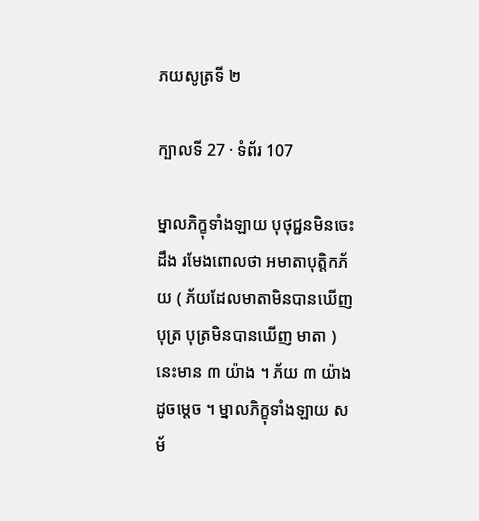ភយសូត្រទី ២

ក្បាលទី 27 · ទំព័រ 107

ម្នាលភិក្ខុទាំងឡាយ បុថុជ្ជនមិនចេះដឹង រមែងពោលថា អមាតាបុត្តិកភ័យ ( ភ័យដែលមាតាមិនបានឃើញបុត្រ បុត្រមិនបានឃើញ មាតា ) នេះមាន ៣ យ៉ាង ។ ភ័យ ៣ យ៉ាងដូចម្តេច ។ ម្នាលភិក្ខុទាំងឡាយ សម័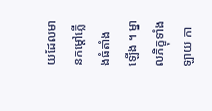យដែលមានកម្តៅភ្លើងធំតាំងឡើង ។ ម្នាលភិក្ខុទាំងឡាយ កា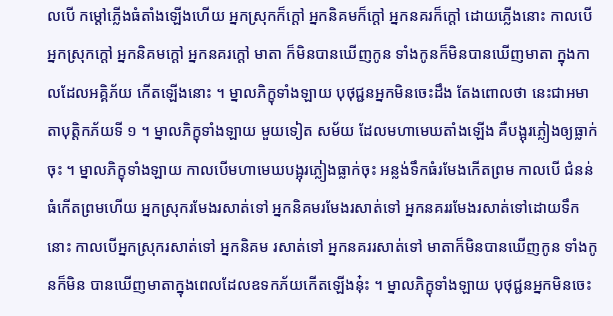លបើ កម្តៅភ្លើងធំតាំងឡើងហើយ អ្នកស្រុកក៏ក្តៅ អ្នកនិគមក៏ក្តៅ អ្នកនគរក៏ក្តៅ ដោយភ្លើងនោះ កាលបើអ្នកស្រុកក្តៅ អ្នកនិគមក្តៅ អ្នកនគរក្តៅ មាតា ក៏មិនបានឃើញកូន ទាំងកូនក៏មិនបានឃើញមាតា ក្នុងកាលដែលអគ្គិភ័យ កើតឡើងនោះ ។ ម្នាលភិក្ខុទាំងឡាយ បុថុជ្ជនអ្នកមិនចេះដឹង តែងពោលថា នេះជាអមាតាបុត្តិកភ័យទី ១ ។ ម្នាលភិក្ខុទាំងឡាយ មួយទៀត សម័យ ដែលមហាមេឃតាំងឡើង គឺបង្អុរភ្លៀងឲ្យធ្លាក់ចុះ ។ ម្នាលភិក្ខុទាំងឡាយ កាលបើមហាមេឃបង្អុរភ្លៀងធ្លាក់ចុះ អន្លង់ទឹកធំរមែងកើតព្រម កាលបើ ជំនន់ធំកើតព្រមហើយ អ្នកស្រុករមែងរសាត់ទៅ អ្នកនិគមរមែងរសាត់ទៅ អ្នកនគររមែងរសាត់ទៅដោយទឹកនោះ កាលបើអ្នកស្រុករសាត់ទៅ អ្នកនិគម រសាត់ទៅ អ្នកនគររសាត់ទៅ មាតាក៏មិនបានឃើញកូន ទាំងកូនក៏មិន បានឃើញមាតាក្នុងពេលដែលឧទកភ័យកើតឡើងនុ៎ះ ។ ម្នាលភិក្ខុទាំងឡាយ បុថុជ្ជនអ្នកមិនចេះ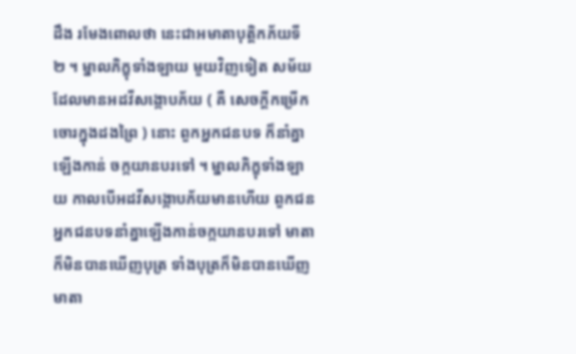ដឹង រមែងពោលថា នេះជាអមាតាបុត្តិកភ័យទី ២ ។ ម្នាលភិក្ខុទាំងឡាយ មួយវិញទៀត សម័យដែលមានអដវីសង្កោបភ័យ ( គឺ សេចក្តីកម្រើកចោរក្នុងដងព្រៃ ) នោះ ពួកអ្នកជនបទ ក៏នាំគ្នាឡើងកាន់ ចក្កយានបរទៅ ។ ម្នាលភិក្ខុទាំងឡាយ កាលបើអដវីសង្កោបភ័យមានហើយ ពួកជនអ្នកជនបទនាំគ្នាឡើងកាន់ចក្កយានបរទៅ មាតាក៏មិនបានឃើញបុត្រ ទាំងបុត្រក៏មិនបានឃើញមាតា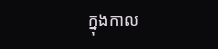ក្នុងកាល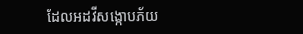ដែលអដវីសង្កោបភ័យ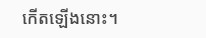កើតឡើងនោះ។